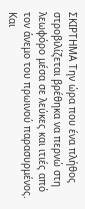ΣΚΙΡΤΗΜΑ Την ώρα που ένα πλήθος στροβιλίζεται βρέθηκα να περνώ στη λεωφόρο μέσα σε λεύκες και ιτιές από τον άνεμο του πρωινού παρασυρμένος. Και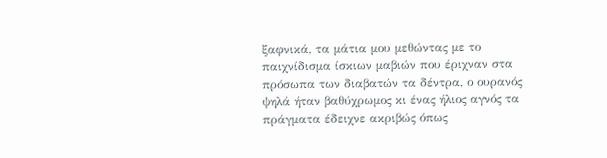ξαφνικά, τα μάτια μου μεθώντας με το παιχνίδισμα ίσκιων μαβιών που έριχναν στα πρόσωπα των διαβατών τα δέντρα, ο ουρανός ψηλά ήταν βαθύχρωμος κι ένας ήλιος αγνός τα πράγματα έδειχνε ακριβώς όπως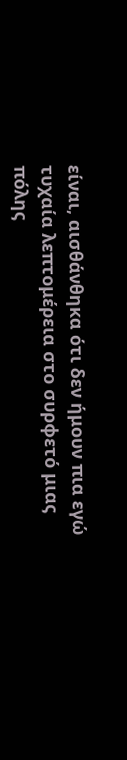είναι, αισθάνθηκα ότι δεν ήμουν πια εγώ τυχαία λεπτομέρεια στο συρφετό μιας πόλης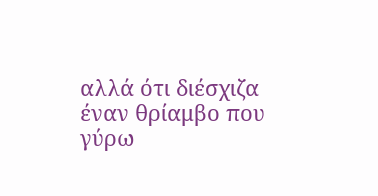αλλά ότι διέσχιζα έναν θρίαμβο που γύρω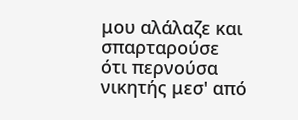μου αλάλαζε και σπαρταρούσε ότι περνούσα νικητής μεσ' από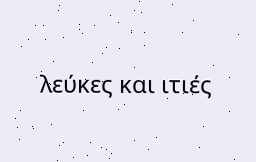λεύκες και ιτιές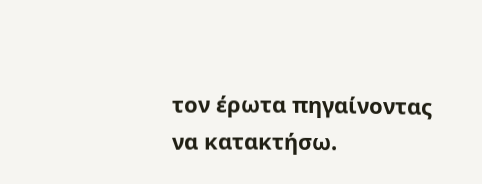τον έρωτα πηγαίνοντας να κατακτήσω.